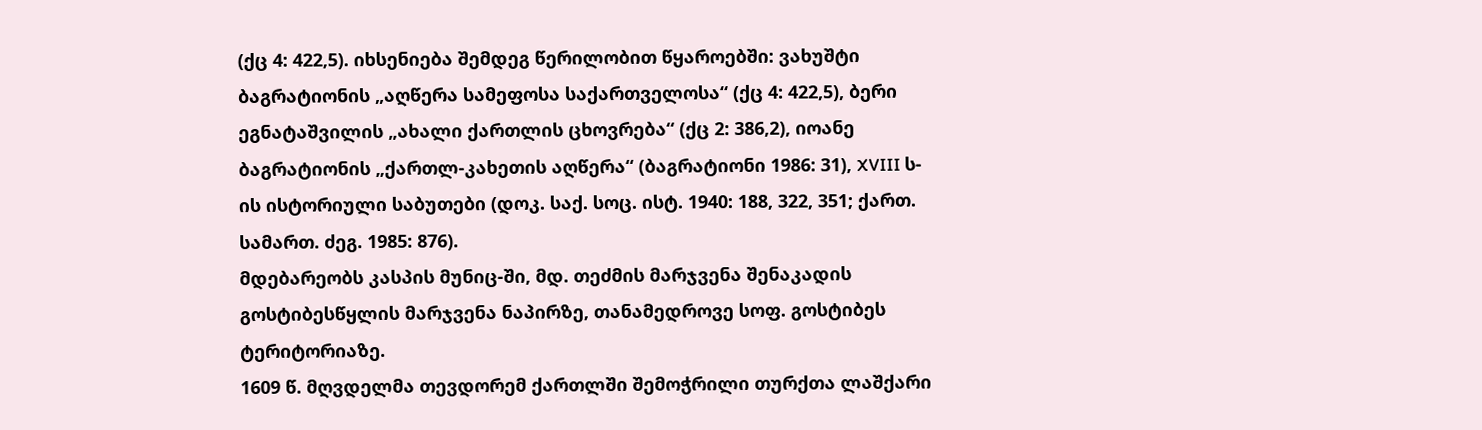(ქც 4: 422,5). იხსენიება შემდეგ წერილობით წყაროებში: ვახუშტი ბაგრატიონის „აღწერა სამეფოსა საქართველოსა“ (ქც 4: 422,5), ბერი ეგნატაშვილის „ახალი ქართლის ცხოვრება“ (ქც 2: 386,2), იოანე ბაგრატიონის „ქართლ-კახეთის აღწერა“ (ბაგრატიონი 1986: 31), XVIII ს-ის ისტორიული საბუთები (დოკ. საქ. სოც. ისტ. 1940: 188, 322, 351; ქართ. სამართ. ძეგ. 1985: 876).
მდებარეობს კასპის მუნიც-ში, მდ. თეძმის მარჯვენა შენაკადის გოსტიბესწყლის მარჯვენა ნაპირზე, თანამედროვე სოფ. გოსტიბეს ტერიტორიაზე.
1609 წ. მღვდელმა თევდორემ ქართლში შემოჭრილი თურქთა ლაშქარი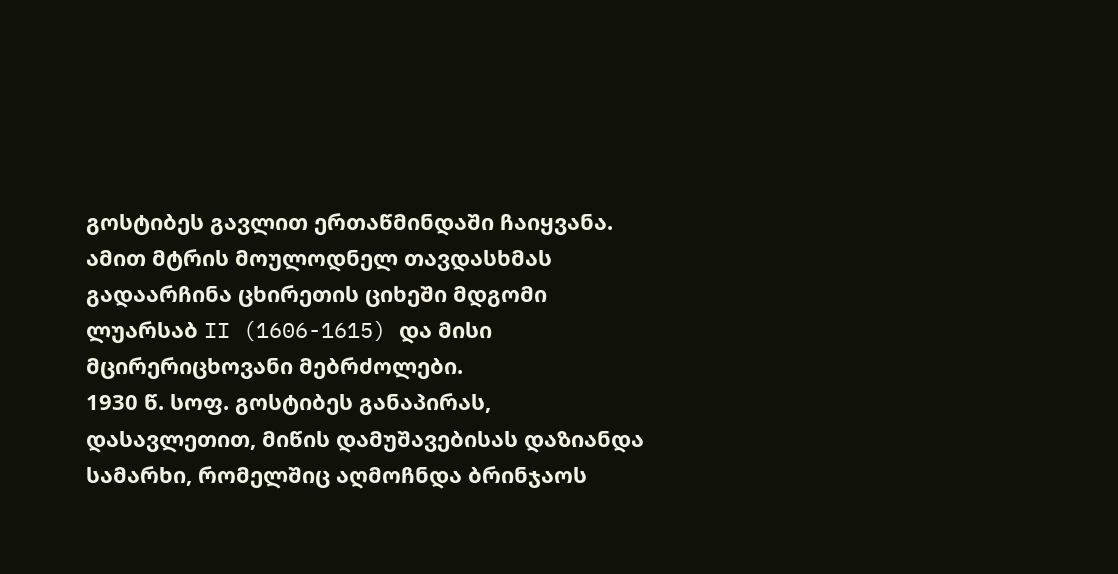გოსტიბეს გავლით ერთაწმინდაში ჩაიყვანა. ამით მტრის მოულოდნელ თავდასხმას გადაარჩინა ცხირეთის ციხეში მდგომი ლუარსაბ II (1606-1615) და მისი მცირერიცხოვანი მებრძოლები.
1930 წ. სოფ. გოსტიბეს განაპირას, დასავლეთით, მიწის დამუშავებისას დაზიანდა სამარხი, რომელშიც აღმოჩნდა ბრინჯაოს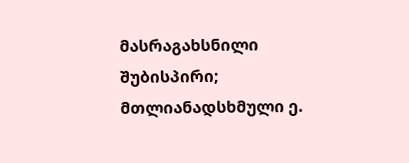მასრაგახსნილი შუბისპირი; მთლიანადსხმული ე.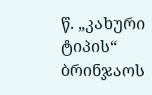წ. „კახური ტიპის“ ბრინჯაოს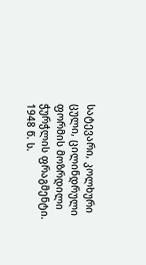სატევარი, კოლხური ცული, ცილინდრული ფორმის მოზრდილი ჭურჭლის ფრაგმენტი.
1948 წ. ს.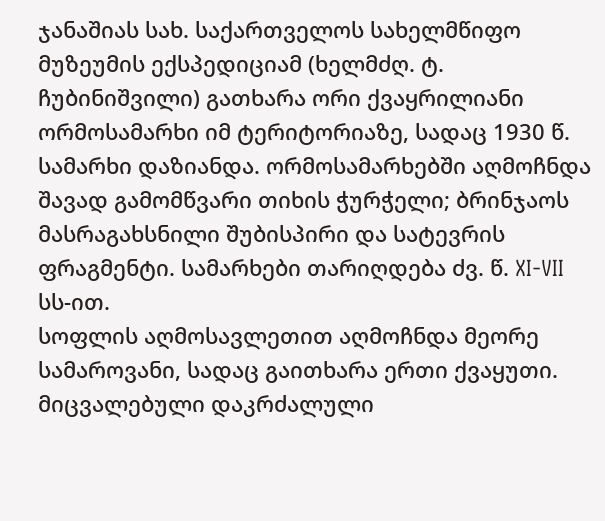ჯანაშიას სახ. საქართველოს სახელმწიფო მუზეუმის ექსპედიციამ (ხელმძღ. ტ. ჩუბინიშვილი) გათხარა ორი ქვაყრილიანი ორმოსამარხი იმ ტერიტორიაზე, სადაც 1930 წ. სამარხი დაზიანდა. ორმოსამარხებში აღმოჩნდა შავად გამომწვარი თიხის ჭურჭელი; ბრინჯაოს მასრაგახსნილი შუბისპირი და სატევრის ფრაგმენტი. სამარხები თარიღდება ძვ. წ. XI-VII სს-ით.
სოფლის აღმოსავლეთით აღმოჩნდა მეორე სამაროვანი, სადაც გაითხარა ერთი ქვაყუთი. მიცვალებული დაკრძალული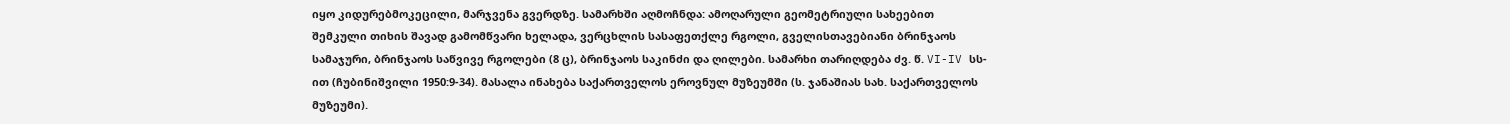იყო კიდურებმოკეცილი, მარჯვენა გვერდზე. სამარხში აღმოჩნდა: ამოღარული გეომეტრიული სახეებით შემკული თიხის შავად გამომწვარი ხელადა, ვერცხლის სასაფეთქლე რგოლი, გველისთავებიანი ბრინჯაოს სამაჯური, ბრინჯაოს საწვივე რგოლები (8 ც), ბრინჯაოს საკინძი და ღილები. სამარხი თარიღდება ძვ. წ. VI-IV სს-ით (ჩუბინიშვილი 1950:9-34). მასალა ინახება საქართველოს ეროვნულ მუზეუმში (ს. ჯანაშიას სახ. საქართველოს მუზეუმი).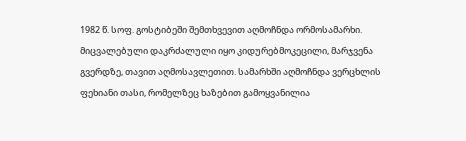1982 წ. სოფ. გოსტიბეში შემთხვევით აღმოჩნდა ორმოსამარხი. მიცვალებული დაკრძალული იყო კიდურებმოკეცილი, მარჯვენა გვერდზე, თავით აღმოსავლეთით. სამარხში აღმოჩნდა ვერცხლის ფეხიანი თასი, რომელზეც ხაზებით გამოყვანილია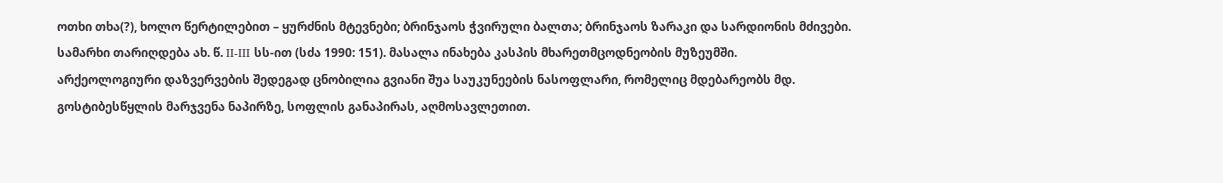ოთხი თხა(?), ხოლო წერტილებით – ყურძნის მტევნები; ბრინჯაოს ჭვირული ბალთა; ბრინჯაოს ზარაკი და სარდიონის მძივები. სამარხი თარიღდება ახ. წ. II-III სს-ით (სძა 1990: 151). მასალა ინახება კასპის მხარეთმცოდნეობის მუზეუმში.
არქეოლოგიური დაზვერვების შედეგად ცნობილია გვიანი შუა საუკუნეების ნასოფლარი, რომელიც მდებარეობს მდ. გოსტიბესწყლის მარჯვენა ნაპირზე, სოფლის განაპირას, აღმოსავლეთით.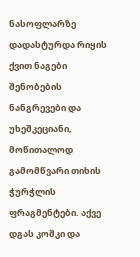ნასოფლარზე დადასტურდა რიყის ქვით ნაგები შენობების ნანგრევები და უხეშკეციანი, მოწითალოდ გამომწვარი თიხის ჭურჭლის ფრაგმენტები. აქვე დგას კოშკი და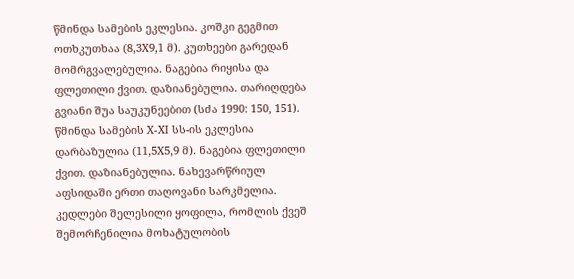წმინდა სამების ეკლესია. კოშკი გეგმით ოთხკუთხაა (8,3X9,1 მ). კუთხეები გარედან მომრგვალებულია. ნაგებია რიყისა და ფლეთილი ქვით. დაზიანებულია. თარიღდება გვიანი შუა საუკუნეებით (სძა 1990: 150, 151).
წმინდა სამების X-XI სს-ის ეკლესია დარბაზულია (11,5X5,9 მ). ნაგებია ფლეთილი ქვით. დაზიანებულია. ნახევარწრიულ აფსიდაში ერთი თაღოვანი სარკმელია. კედლები შელესილი ყოფილა, რომლის ქვეშ შემორჩენილია მოხატულობის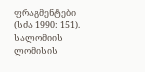ფრაგმენტები (სძა 1990: 151).
სალომიის ლომისის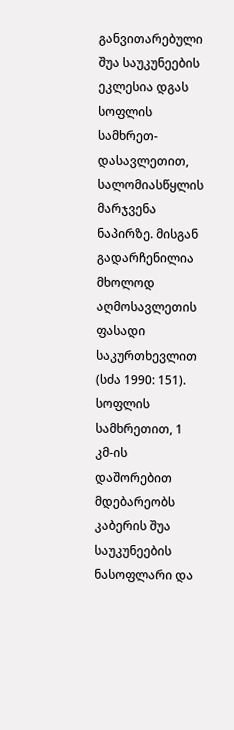განვითარებული შუა საუკუნეების ეკლესია დგას სოფლის სამხრეთ-დასავლეთით, სალომიასწყლის მარჯვენა ნაპირზე. მისგან გადარჩენილია მხოლოდ აღმოსავლეთის ფასადი საკურთხევლით (სძა 1990: 151).
სოფლის სამხრეთით, 1 კმ-ის დაშორებით მდებარეობს კაბერის შუა საუკუნეების ნასოფლარი და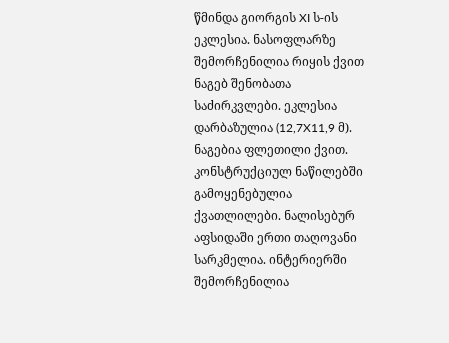წმინდა გიორგის XI ს-ის ეკლესია. ნასოფლარზე შემორჩენილია რიყის ქვით ნაგებ შენობათა საძირკვლები. ეკლესია დარბაზულია (12,7X11,9 მ). ნაგებია ფლეთილი ქვით. კონსტრუქციულ ნაწილებში გამოყენებულია ქვათლილები. ნალისებურ აფსიდაში ერთი თაღოვანი სარკმელია. ინტერიერში შემორჩენილია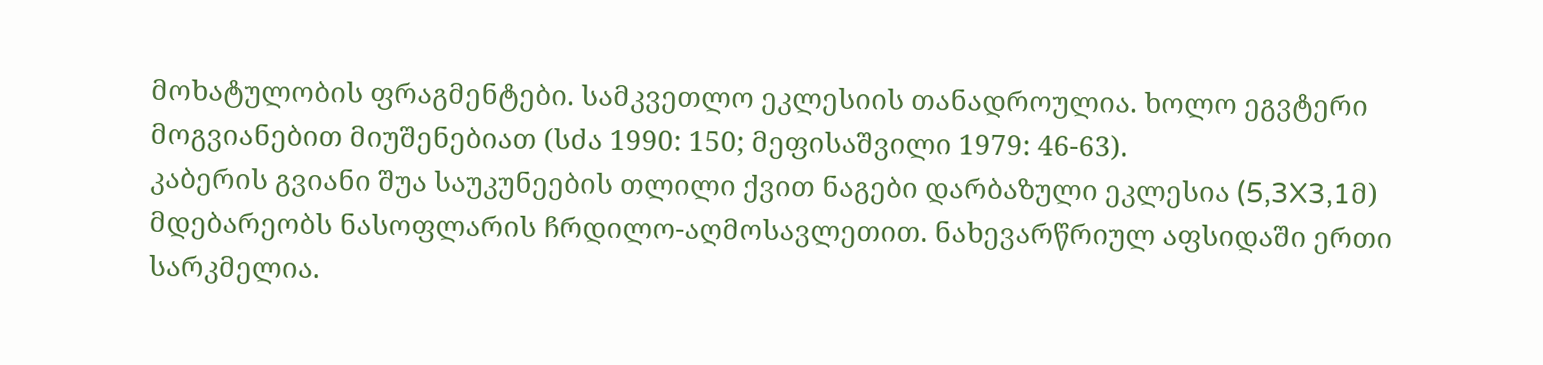მოხატულობის ფრაგმენტები. სამკვეთლო ეკლესიის თანადროულია. ხოლო ეგვტერი მოგვიანებით მიუშენებიათ (სძა 1990: 150; მეფისაშვილი 1979: 46-63).
კაბერის გვიანი შუა საუკუნეების თლილი ქვით ნაგები დარბაზული ეკლესია (5,3X3,1მ) მდებარეობს ნასოფლარის ჩრდილო-აღმოსავლეთით. ნახევარწრიულ აფსიდაში ერთი სარკმელია.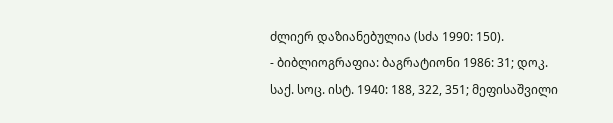ძლიერ დაზიანებულია (სძა 1990: 150).
- ბიბლიოგრაფია: ბაგრატიონი 1986: 31; დოკ. საქ. სოც. ისტ. 1940: 188, 322, 351; მეფისაშვილი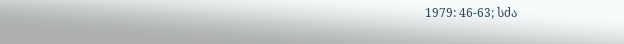1979: 46-63; სძა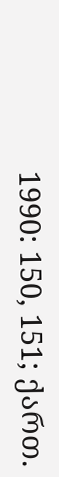1990: 150, 151; ქართ.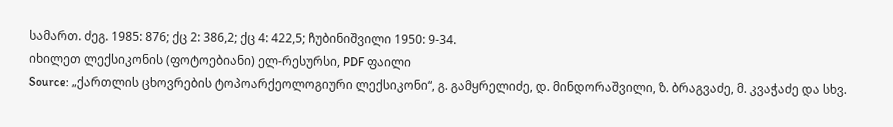სამართ. ძეგ. 1985: 876; ქც 2: 386,2; ქც 4: 422,5; ჩუბინიშვილი 1950: 9-34.
იხილეთ ლექსიკონის (ფოტოებიანი) ელ-რესურსი, PDF ფაილი
Source: „ქართლის ცხოვრების ტოპოარქეოლოგიური ლექსიკონი“, გ. გამყრელიძე, დ. მინდორაშვილი, ზ. ბრაგვაძე, მ. კვაჭაძე და სხვ.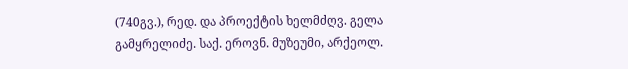(740გვ.), რედ. და პროექტის ხელმძღვ. გელა გამყრელიძე. საქ. ეროვნ. მუზეუმი, არქეოლ.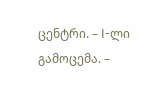ცენტრი. – I-ლი გამოცემა. –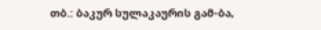თბ.: ბაკურ სულაკაურის გამ-ბა,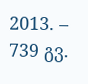2013. – 739 გვ.